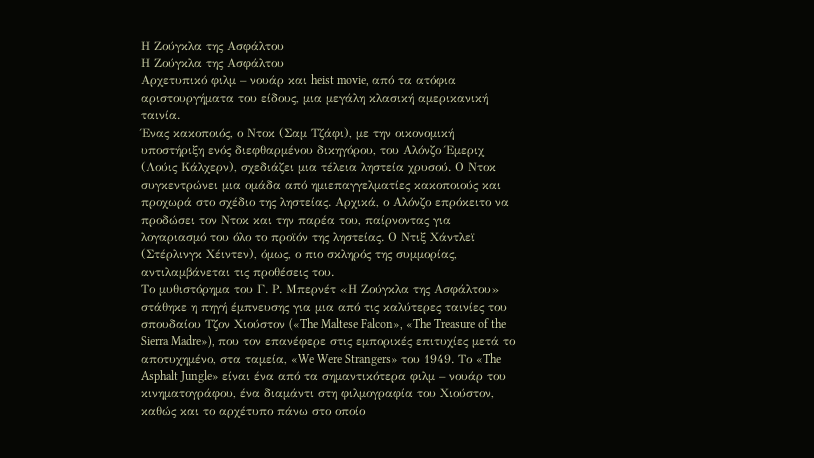Η Ζούγκλα της Ασφάλτου
Η Ζούγκλα της Ασφάλτου
Αρχετυπικό φιλμ – νουάρ και heist movie, από τα ατόφια αριστουργήματα του είδους, μια μεγάλη κλασική αμερικανική ταινία.
Ένας κακοποιός, ο Ντοκ (Σαμ Τζάφι), με την οικονομική υποστήριξη ενός διεφθαρμένου δικηγόρου, του Αλόνζο Έμεριχ (Λούις Κάλχερν), σχεδιάζει μια τέλεια ληστεία χρυσού. Ο Ντοκ συγκεντρώνει μια ομάδα από ημιεπαγγελματίες κακοποιούς και προχωρά στο σχέδιο της ληστείας. Αρχικά, ο Αλόνζο επρόκειτο να προδώσει τον Ντοκ και την παρέα του, παίρνοντας για λογαριασμό του όλο το προϊόν της ληστείας. Ο Ντιξ Χάντλεϊ (Στέρλινγκ Χέιντεν), όμως, ο πιο σκληρός της συμμορίας, αντιλαμβάνεται τις προθέσεις του.
Το μυθιστόρημα του Γ. Ρ. Μπερνέτ «Η Ζούγκλα της Ασφάλτου» στάθηκε η πηγή έμπνευσης για μια από τις καλύτερες ταινίες του σπουδαίου Τζον Χιούστον («The Maltese Falcon», «The Treasure of the Sierra Madre»), που τον επανέφερε στις εμπορικές επιτυχίες μετά το αποτυχημένο, στα ταμεία, «We Were Strangers» του 1949. Το «The Asphalt Jungle» είναι ένα από τα σημαντικότερα φιλμ – νουάρ του κινηματογράφου, ένα διαμάντι στη φιλμογραφία του Χιούστον, καθώς και το αρχέτυπο πάνω στο οποίο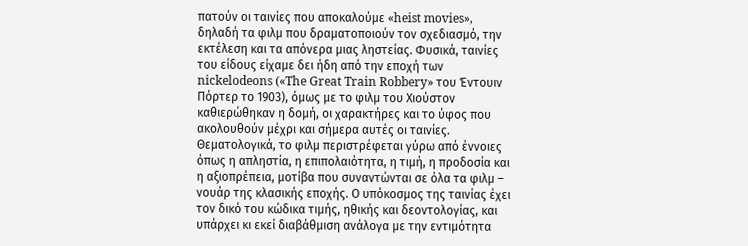πατούν οι ταινίες που αποκαλούμε «heist movies», δηλαδή τα φιλμ που δραματοποιούν τον σχεδιασμό, την εκτέλεση και τα απόνερα μιας ληστείας. Φυσικά, ταινίες του είδους είχαμε δει ήδη από την εποχή των nickelodeons («The Great Train Robbery» του Έντουιν Πόρτερ το 1903), όμως με το φιλμ του Χιούστον καθιερώθηκαν η δομή, οι χαρακτήρες και το ύφος που ακολουθούν μέχρι και σήμερα αυτές οι ταινίες.
Θεματολογικά, το φιλμ περιστρέφεται γύρω από έννοιες όπως η απληστία, η επιπολαιότητα, η τιμή, η προδοσία και η αξιοπρέπεια, μοτίβα που συναντώνται σε όλα τα φιλμ – νουάρ της κλασικής εποχής. Ο υπόκοσμος της ταινίας έχει τον δικό του κώδικα τιμής, ηθικής και δεοντολογίας, και υπάρχει κι εκεί διαβάθμιση ανάλογα με την εντιμότητα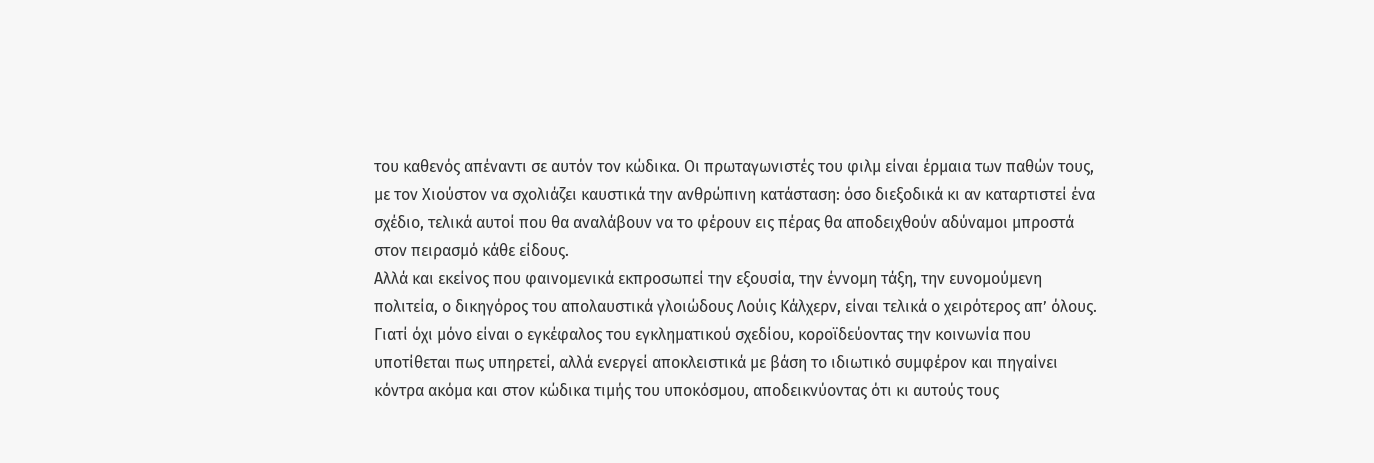του καθενός απέναντι σε αυτόν τον κώδικα. Οι πρωταγωνιστές του φιλμ είναι έρμαια των παθών τους, με τον Χιούστον να σχολιάζει καυστικά την ανθρώπινη κατάσταση: όσο διεξοδικά κι αν καταρτιστεί ένα σχέδιο, τελικά αυτοί που θα αναλάβουν να το φέρουν εις πέρας θα αποδειχθούν αδύναμοι μπροστά στον πειρασμό κάθε είδους.
Αλλά και εκείνος που φαινομενικά εκπροσωπεί την εξουσία, την έννομη τάξη, την ευνομούμενη πολιτεία, ο δικηγόρος του απολαυστικά γλοιώδους Λούις Κάλχερν, είναι τελικά ο χειρότερος απ’ όλους. Γιατί όχι μόνο είναι ο εγκέφαλος του εγκληματικού σχεδίου, κοροϊδεύοντας την κοινωνία που υποτίθεται πως υπηρετεί, αλλά ενεργεί αποκλειστικά με βάση το ιδιωτικό συμφέρον και πηγαίνει κόντρα ακόμα και στον κώδικα τιμής του υποκόσμου, αποδεικνύοντας ότι κι αυτούς τους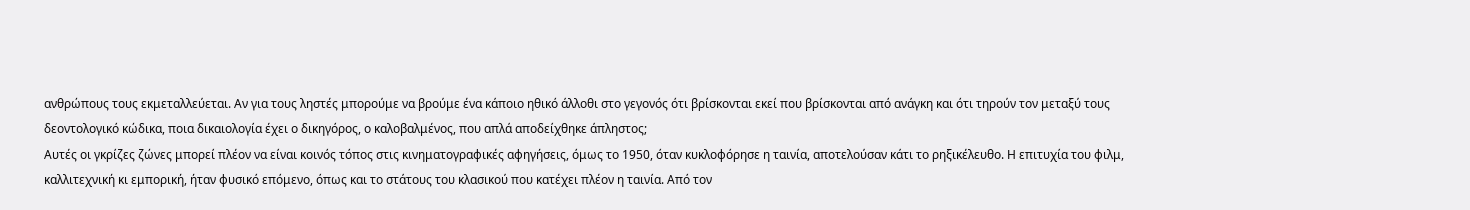ανθρώπους τους εκμεταλλεύεται. Αν για τους ληστές μπορούμε να βρούμε ένα κάποιο ηθικό άλλοθι στο γεγονός ότι βρίσκονται εκεί που βρίσκονται από ανάγκη και ότι τηρούν τον μεταξύ τους δεοντολογικό κώδικα, ποια δικαιολογία έχει ο δικηγόρος, ο καλοβαλμένος, που απλά αποδείχθηκε άπληστος;
Αυτές οι γκρίζες ζώνες μπορεί πλέον να είναι κοινός τόπος στις κινηματογραφικές αφηγήσεις, όμως το 1950, όταν κυκλοφόρησε η ταινία, αποτελούσαν κάτι το ρηξικέλευθο. Η επιτυχία του φιλμ, καλλιτεχνική κι εμπορική, ήταν φυσικό επόμενο, όπως και το στάτους του κλασικού που κατέχει πλέον η ταινία. Από τον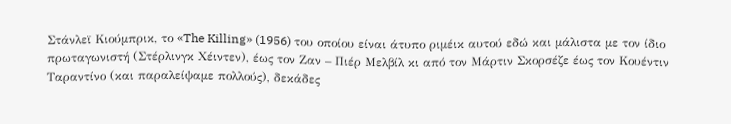Στάνλεϊ Κιούμπρικ, το «The Killing» (1956) του οποίου είναι άτυπο ριμέικ αυτού εδώ και μάλιστα με τον ίδιο πρωταγωνιστή (Στέρλινγκ Χέιντεν), έως τον Ζαν – Πιέρ Μελβίλ κι από τον Μάρτιν Σκορσέζε έως τον Κουέντιν Ταραντίνο (και παραλείψαμε πολλούς), δεκάδες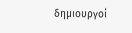δημιουργοί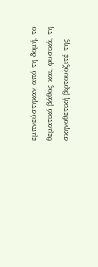εμπνεύστηκαν από τη δομή, το θεματικό βάθος και, φυσικά, τη σκηνοθετική βιρτουοζιτέ της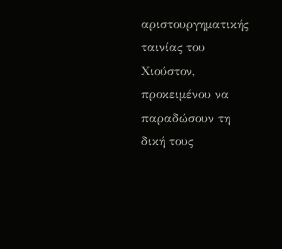αριστουργηματικής ταινίας του Χιούστον, προκειμένου να παραδώσουν τη δική τους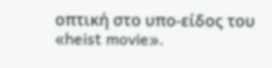οπτική στο υπο-είδος του «heist movie».